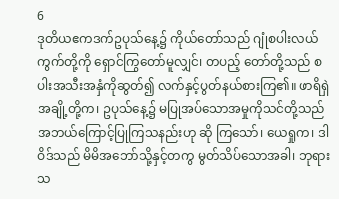6
ဒုတိယဧကဒက်ဥပုသ်နေ့၌ ကိုယ်တော်သည် ဂျုံစပါးလယ်ကွက်တို့ကို ရှောင်ကြွတော်မူလျှင်၊ တပည့် တော်တို့သည် စပါးအသီးအနှံကိုဆွတ်၍ လက်နှင့်ပွတ်နယ်စားကြ၏။ ဖာရိရှဲအချို့တို့က၊ ဥပုသ်နေ့၌ မပြုအပ်သောအမှုကိုသင်တို့သည် အဘယ်ကြောင့်ပြုကြသနည်းဟု ဆို ကြသော်၊ ယေရှုက၊ ဒါဝိဒ်သည် မိမိအဘော်သို့နှင့်တကွ မွတ်သိပ်သောအခါ၊ ဘုရားသ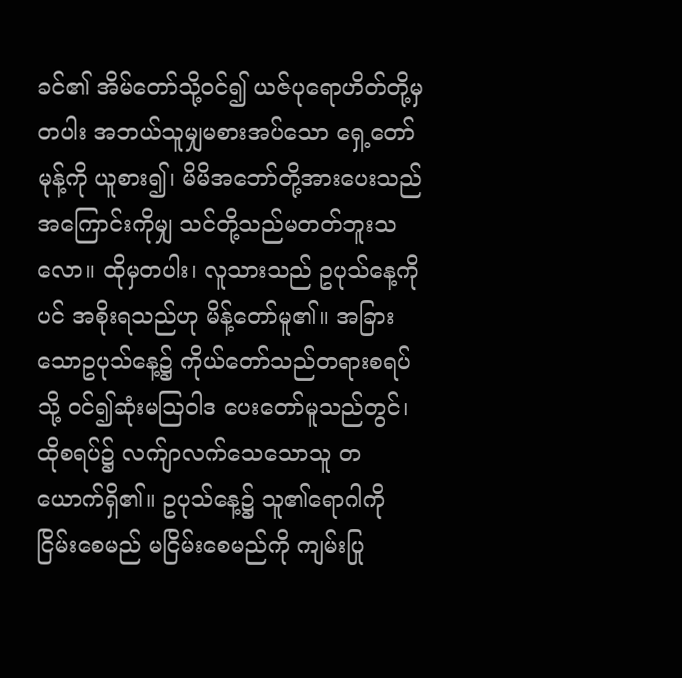ခင်၏ အိမ်တော်သို့ဝင်၍ ယဇ်ပုရောဟိတ်တို့မှတပါး အဘယ်သူမျှမစားအပ်သော ရှေ့တော် မုန့်ကို ယူစား၍၊ မိမိအဘော်တို့အားပေးသည်အကြောင်းကိုမျှ သင်တို့သည်မတတ်ဘူးသလော။ ထိုမှတပါး၊ လူသားသည် ဥပုသ်နေ့ကိုပင် အစိုးရသည်ဟု မိန့်တော်မူ၏။ အခြားသောဥပုသ်နေ့၌ ကိုယ်တော်သည်တရားစရပ်သို့ ဝင်၍ဆုံးမဩဝါဒ ပေးတော်မူသည်တွင်၊ ထိုစရပ်၌ လက်ျာလက်သေသောသူ တယောက်ရှိ၏။ ဥပုသ်နေ့၌ သူ၏ရောဂါကို ငြိမ်းစေမည် မငြိမ်းစေမည်ကို ကျမ်းပြု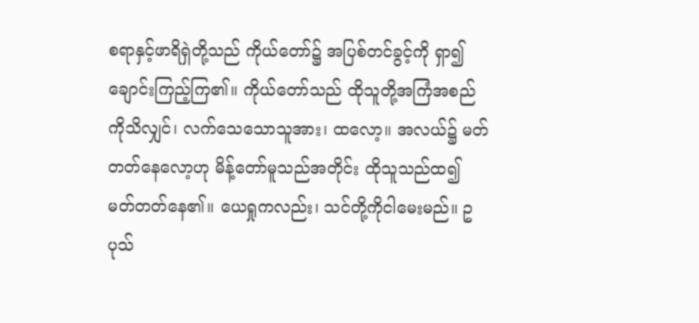စရာနှင့်ဖာရိရှဲတို့သည် ကိုယ်တော်၌ အပြစ်တင်ခွင့်ကို ရှာ၍ချောင်းကြည့်ကြ၏။ ကိုယ်တော်သည် ထိုသူတို့အကြံအစည်ကိုသိလျှင်၊ လက်သေသောသူအား၊ ထလော့။ အလယ်၌ မတ် တတ်နေလော့ဟု မိန့်တော်မူသည်အတိုင်း ထိုသူသည်ထ၍ မတ်တတ်နေ၏။ ယေရှုကလည်း၊ သင်တို့ကိုငါမေးမည်။ ဥပုသ်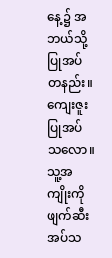နေ့၌ အဘယ်သို့ပြုအပ်တနည်း။ ကျေးဇူးပြုအပ်သလော။ သူ့အကျိုးကို ဖျက်ဆီးအပ်သ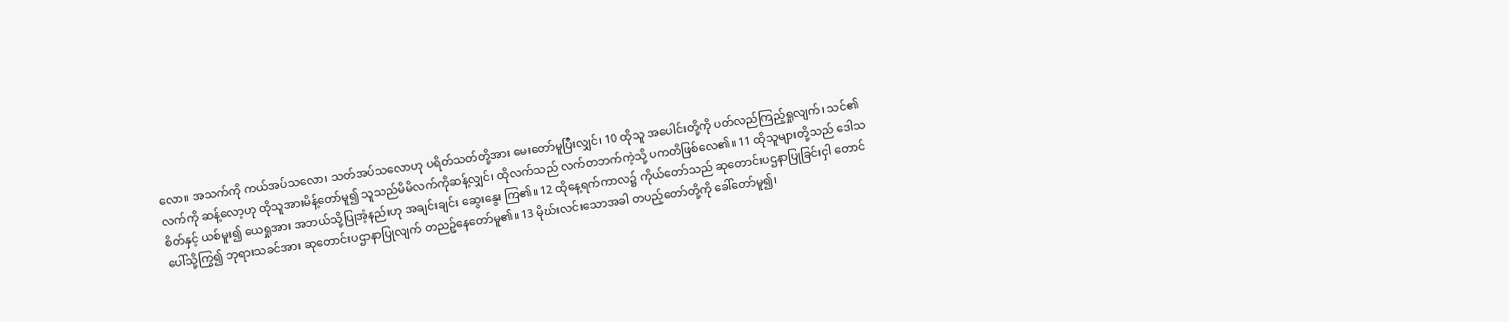လော။ အသက်ကို ကယ်အပ်သလော၊ သတ်အပ်သလောဟု ပရိတ်သတ်တို့အား မေးတော်မူပြီးလျှင်၊ 10 ထိုသူ အပေါင်းတို့ကို ပတ်လည်ကြည့်ရှုလျက်၊ သင်၏လက်ကို ဆန့်လော့ဟု ထိုသူအားမိန့်တော်မူ၍ သူသည်မိမိလက်ကိုဆန့်လျှင်၊ ထိုလက်သည် လက်တဘက်ကဲ့သို့ ပကတိဖြစ်လေ၏။ 11 ထိုသူများတို့သည် ဒေါသစိတ်နှင့် ယစ်မူး၍ ယေရှုအား အဘယ်သို့ပြုအံ့နည်းဟု အချင်းချင်း ဆွေးနွေး ကြ၏။ 12 ထိုနေ့ရက်ကာလ၌ ကိုယ်တော်သည် ဆုတောင်းပဌနာပြုခြင်းငှါ တောင်ပေါ်သို့ကြွ၍ ဘုရားသခင်အား ဆုတောင်းပဌာနာပြုလျက် တညဉ့်နေတော်မူ၏။ 13 မိုဃ်းလင်းသောအခါ တပည့်တော်တို့ကို ခေါ်တော်မူ၍၊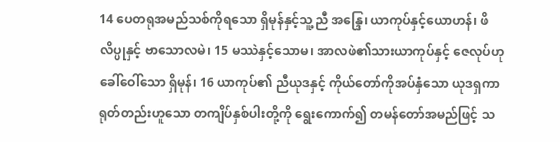14 ပေတရုအမည်သစ်ကိုရသော ရှိမုန်နှင့်သူ့ညီ အန္ဒြေ၊ ယာကုပ်နှင့်ယောဟန်၊ ဖိလိပ္ပုနှင့် ဗာသောလမဲ၊ 15 မဿဲနှင့်သောမ၊ အာလဖဲ၏သားယာကုပ်နှင့် ဇေလုပ်ဟုခေါ်ဝေါ်သော ရှိမုန်၊ 16 ယာကုပ်၏ ညီယုဒနှင့် ကိုယ်တော်ကိုအပ်နှံသော ယုဒရှကာရုတ်တည်းဟူသော တကျိပ်နှစ်ပါးတို့ကို ရွေးကောက်၍ တမန်တော်အမည်ဖြင့် သ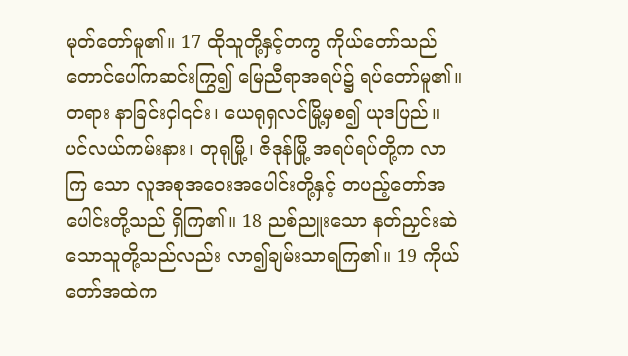မုတ်တော်မူ၏။ 17 ထိုသူတို့နှင့်တကွ ကိုယ်တော်သည် တောင်ပေါ်ကဆင်းကြွ၍ မြေညီရာအရပ်၌ ရပ်တော်မူ၏။ တရား နာခြင်းငှါ၎င်း၊ ယေရုရှလင်မြို့မှစ၍ ယုဒပြည်။ ပင်လယ်ကမ်းနား၊ တုရုမြို့၊ ဇိဒုန်မြို့ အရပ်ရပ်တို့က လာကြ သော လူအစုအဝေးအပေါင်းတို့နှင့် တပည့်တော်အပေါင်းတို့သည် ရှိကြ၏။ 18 ညစ်ညူးသော နတ်ညှင်းဆဲသောသူတို့သည်လည်း လာ၍ချမ်းသာရကြ၏။ 19 ကိုယ်တော်အထဲက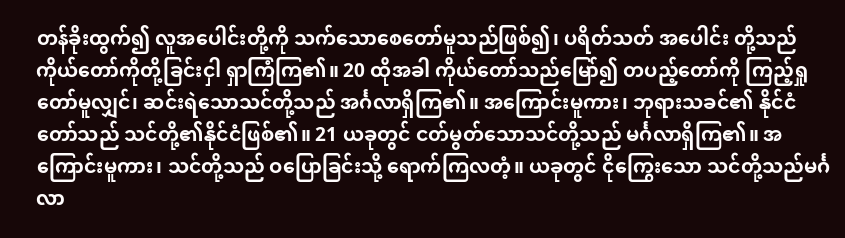တန်ခိုးထွက်၍ လူအပေါင်းတို့ကို သက်သောစေတော်မူသည်ဖြစ်၍၊ ပရိတ်သတ် အပေါင်း တို့သည် ကိုယ်တော်ကိုတို့ခြင်းငှါ ရှာကြံကြ၏။ 20 ထိုအခါ ကိုယ်တော်သည်မြော်၍ တပည့်တော်ကို ကြည့်ရှုတော်မူလျှင်၊ ဆင်းရဲသောသင်တို့သည် အင်္ဂလာရှိကြ၏။ အကြောင်းမူကား၊ ဘုရားသခင်၏ နိုင်ငံတော်သည် သင်တို့၏နိုင်ငံဖြစ်၏။ 21 ယခုတွင် ငတ်မွတ်သောသင်တို့သည် မင်္ဂလာရှိကြ၏။ အကြောင်းမူကား၊ သင်တို့သည် ဝပြောခြင်းသို့ ရောက်ကြလတံ့။ ယခုတွင် ငိုကြွေးသော သင်တို့သည်မင်္ဂလာ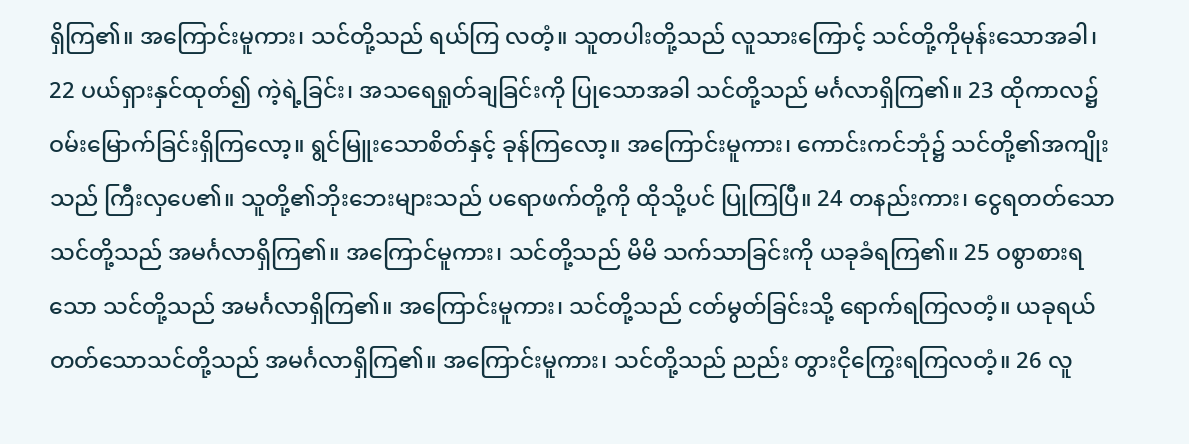ရှိကြ၏။ အကြောင်းမူကား၊ သင်တို့သည် ရယ်ကြ လတံ့။ သူတပါးတို့သည် လူသားကြောင့် သင်တို့ကိုမုန်းသောအခါ၊ 22 ပယ်ရှားနှင်ထုတ်၍ ကဲ့ရဲ့ခြင်း၊ အသရေရှုတ်ချခြင်းကို ပြုသောအခါ သင်တို့သည် မင်္ဂလာရှိကြ၏။ 23 ထိုကာလ၌ ဝမ်းမြောက်ခြင်းရှိကြလော့။ ရွင်မြူးသောစိတ်နှင့် ခုန်ကြလော့။ အကြောင်းမူကား၊ ကောင်းကင်ဘုံ၌ သင်တို့၏အကျိုးသည် ကြီးလှပေ၏။ သူတို့၏ဘိုးဘေးများသည် ပရောဖက်တို့ကို ထိုသို့ပင် ပြုကြပြီ။ 24 တနည်းကား၊ ငွေရတတ်သောသင်တို့သည် အမင်္ဂလာရှိကြ၏။ အကြောင်မူကား၊ သင်တို့သည် မိမိ သက်သာခြင်းကို ယခုခံရကြ၏။ 25 ဝစွာစားရသော သင်တို့သည် အမင်္ဂလာရှိကြ၏။ အကြောင်းမူကား၊ သင်တို့သည် ငတ်မွတ်ခြင်းသို့ ရောက်ရကြလတံ့။ ယခုရယ်တတ်သောသင်တို့သည် အမင်္ဂလာရှိကြ၏။ အကြောင်းမူကား၊ သင်တို့သည် ညည်း တွားငိုကြွေးရကြလတံ့။ 26 လူ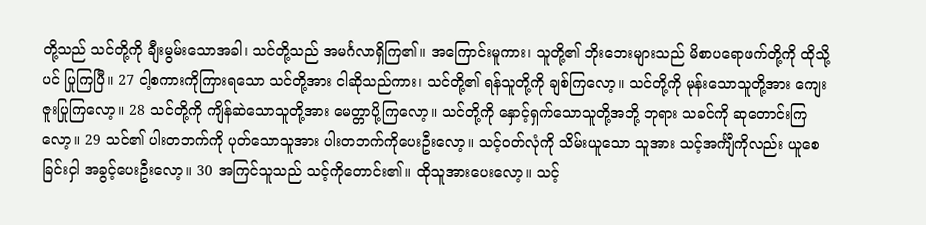တို့သည် သင်တို့ကို ချီးမွမ်းသောအခါ၊ သင်တို့သည် အမင်္ဂလာရှိကြ၏။ အကြောင်းမူကား၊ သူတို့၏ ဘိုးဘေးများသည် မိစာပရောဖက်တို့ကို ထိုသို့ပင် ပြုကြပြီ။ 27 ငါ့စကားကိုကြားရသော သင်တို့အား ငါဆိုသည်ကား၊ သင်တို့၏ ရန်သူတို့ကို ချစ်ကြလော့။ သင်တို့ကို မုန်းသောသူတို့အား ကျေးဇူးပြုကြလော့။ 28 သင်တို့ကို ကျိန်ဆဲသောသူတို့အား မေတ္တာပို့ကြလော့။ သင်တို့ကို နှောင့်ရှက်သောသူတို့အဘို့ ဘုရား သခင်ကို ဆုတောင်းကြလော့။ 29 သင်၏ ပါးတဘက်ကို ပုတ်သောသူအား ပါးတဘက်ကိုပေးဦးလော့။ သင့်ဝတ်လုံကို သိမ်းယူသော သူအား သင့်အင်္ကျီကိုလည်း ယူစေခြင်းငှါ အခွင့်ပေးဦးလော့။ 30 အကြင်သူသည် သင့်ကိုတောင်း၏။ ထိုသူအားပေးလော့။ သင့်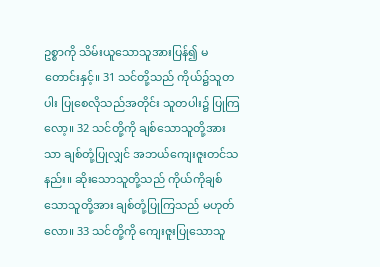ဥစ္စာကို သိမ်းယူသောသူအားပြန်၍ မ တောင်းနှင့်။ 31 သင်တို့သည် ကိုယ်၌သူတပါး ပြုစေလိုသည်အတိုင်း သူတပါး၌ ပြုကြလော့။ 32 သင်တို့ကို ချစ်သောသူတို့အားသာ ချစ်တုံ့ပြုလျှင် အဘယ်ကျေးဇူးတင်သနည်း။ ဆိုးသောသူတို့သည် ကိုယ်ကိုချစ်သောသူတို့အား ချစ်တုံ့ပြုကြသည် မဟုတ်လော။ 33 သင်တို့ကို ကျေးဇူးပြုသောသူ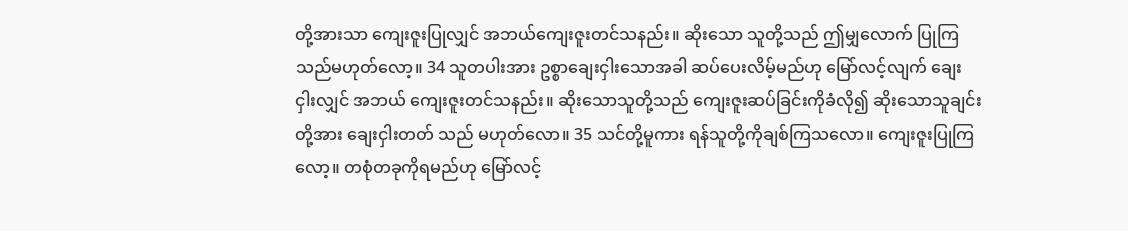တို့အားသာ ကျေးဇူးပြုလျှင် အဘယ်ကျေးဇူးတင်သနည်း။ ဆိုးသော သူတို့သည် ဤမျှလောက် ပြုကြသည်မဟုတ်လော့။ 34 သူတပါးအား ဥစ္စာချေးငှါးသောအခါ ဆပ်ပေးလိမ့်မည်ဟု မြော်လင့်လျက် ချေးငှါးလျှင် အဘယ် ကျေးဇူးတင်သနည်း။ ဆိုးသောသူတို့သည် ကျေးဇူးဆပ်ခြင်းကိုခံလို၍ ဆိုးသောသူချင်းတို့အား ချေးငှါးတတ် သည် မဟုတ်လော။ 35 သင်တို့မူကား ရန်သူတို့ကိုချစ်ကြသလော။ ကျေးဇူးပြုကြလော့။ တစုံတခုကိုရမည်ဟု မြော်လင့်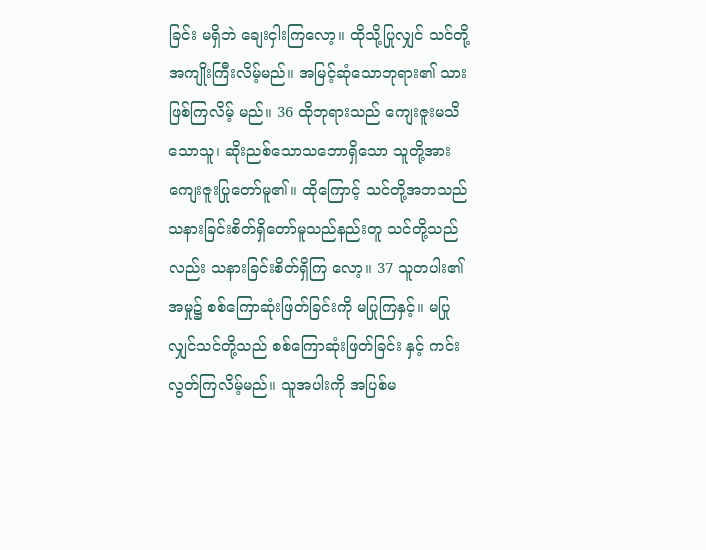ခြင်း မရှိဘဲ ချေးငှါးကြလော့။ ထိုသို့ပြုလျှင် သင်တို့အကျိုးကြီးလိမ့်မည်။ အမြင့်ဆုံသောဘုရား၏ သားဖြစ်ကြလိမ့် မည်။ 36 ထိုဘုရားသည် ကျေးဇူးမသိသောသူ၊ ဆိုးညစ်သောသဘောရှိသော သူတို့အားကျေးဇူးပြုတော်မူ၏။ ထိုကြောင့် သင်တို့အဘသည် သနားခြင်းစိတ်ရှိတော်မူသည်နည်းတူ သင်တို့သည်လည်း သနားခြင်းစိတ်ရှိကြ လော့။ 37 သူတပါး၏အမှု၌ စစ်ကြောဆုံးဖြတ်ခြင်းကို မပြုကြနှင့်။ မပြုလျှင်သင်တို့သည် စစ်ကြောဆုံးဖြတ်ခြင်း နှင့် ကင်းလွတ်ကြလိမ့်မည်။ သူအပါးကို အပြစ်မ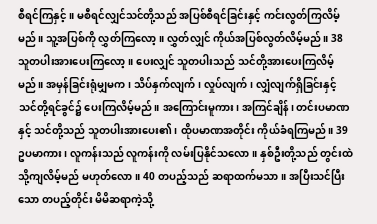စီရင်ကြနှင့်။ မစီရင်လျှင်သင်တို့သည် အပြစ်စီရင်ခြင်းနှင့် ကင်းလွတ်ကြလိမ့်မည်။ သူ့အပြစ်ကို လွှတ်ကြလော့။ လွှတ်လျှင် ကိုယ်အပြစ်လွတ်လိမ့်မည်။ 38 သူတပါးအားပေးကြလော့။ ပေးလျှင် သူတပါးသည် သင်တို့အားပေးကြလိမ့်မည်။ အမှန်ခြင်းရုံမျှမက၊ သိပ်နှက်လျက်၊ လှုပ်လျက်၊ လျှံလျက်ရှိခြင်းနှင့် သင်တို့ရင်ခွင်၌ ပေးကြလိမ့်မည်။ အကြောင်းမူကား၊ အကြင်ချိန်၊ တင်းပမာဏနှင့် သင်တို့သည် သူတပါးအားပေး၏၊ ထိုပမာဏအတိုင်း ကိုယ်ခံရကြမည်။ 39 ဥပမာကား၊ လူကန်းသည် လူကန်းကို လမ်းပြနိုင်သလော။ နှစ်ဦးတို့သည် တွင်းထဲသို့ကျလိမ့်မည် မဟုတ်လော။ 40 တပည့်သည် ဆရာထက်မသာ။ အပြီးသင်ပြီးသော တပည့်တိုင်း မိမိဆရာကဲ့သို့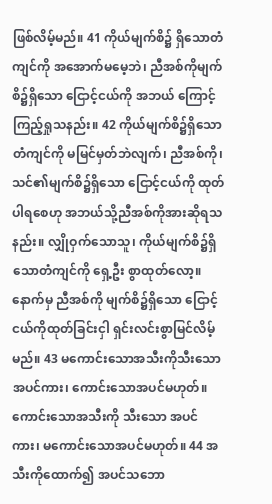ဖြစ်လိမ့်မည်။ 41 ကိုယ်မျက်စိ၌ ရှိသောတံကျင်ကို အအောက်မမေ့ဘဲ၊ ညီအစ်ကိုမျက်စိ၌ရှိသော ငြောင့်ငယ်ကို အဘယ် ကြောင့် ကြည့်ရှုသနည်း။ 42 ကိုယ်မျက်စိ၌ရှိသော တံကျင်ကို မမြင်မှတ်ဘဲလျက်၊ ညီအစ်ကို၊ သင်၏မျက်စိ၌ရှိသော ငြောင့်ငယ်ကို ထုတ်ပါရစေဟု အဘယ်သို့ညီအစ်ကိုအားဆိုရသနည်း။ လျှိုဝှက်သောသူ၊ ကိုယ်မျက်စိ၌ရှိသောတံကျင်ကို ရှေ့ဦး စွာထုတ်လော့။ နောက်မှ ညီအစ်ကို မျက်စိ၌ရှိသော ငြောင့်ငယ်ကိုထုတ်ခြင်းငှါ ရှင်းလင်းစွာမြင်လိမ့်မည်။ 43 မကောင်းသောအသီးကိုသီးသော အပင်ကား၊ ကောင်းသောအပင်မဟုတ်။ ကောင်းသောအသီးကို သီးသော အပင်ကား၊ မကောင်းသောအပင်မဟုတ်။ 44 အသီးကိုထောက်၍ အပင်သဘော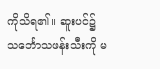ကိုသိရ၏။ ဆူးပင်၌ သင်္ဘောသဖန်းသီးကို မ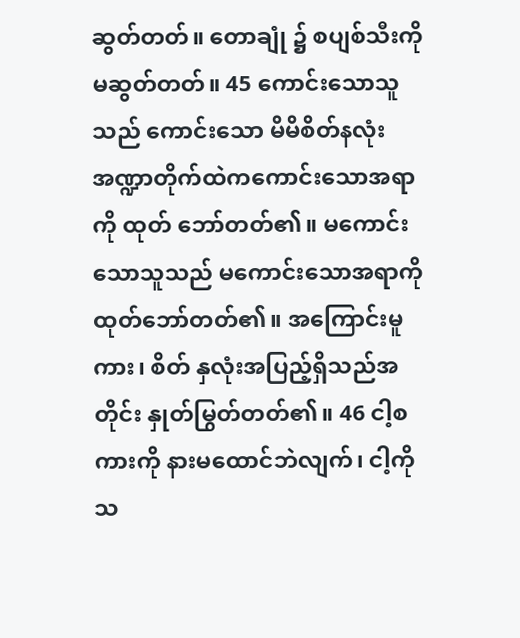ဆွတ်တတ်။ တောချုံ ၌ စပျစ်သီးကိုမဆွတ်တတ်။ 45 ကောင်းသောသူသည် ကောင်းသော မိမိစိတ်နလုံး အဏ္ဍာတိုက်ထဲကကောင်းသောအရာကို ထုတ် ဘော်တတ်၏။ မကောင်းသောသူသည် မကောင်းသောအရာကိုထုတ်ဘော်တတ်၏။ အကြောင်းမူကား၊ စိတ် နှလုံးအပြည့်ရှိသည်အတိုင်း နှုတ်မြွတ်တတ်၏။ 46 ငါ့စကားကို နားမထောင်ဘဲလျက်၊ ငါ့ကိုသ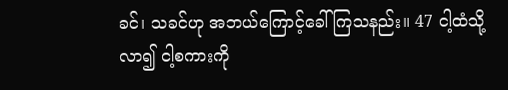ခင်၊ သခင်ဟု အဘယ်ကြောင့်ခေါ်ကြသနည်း။ 47 ငါ့ထံသို့လာ၍ ငါ့စကားကို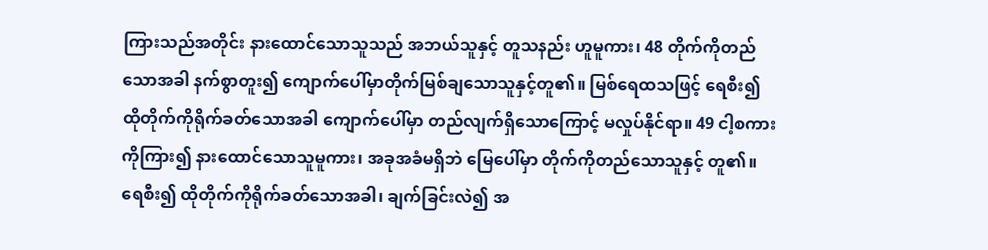ကြားသည်အတိုင်း နားထောင်သောသူသည် အဘယ်သူနှင့် တူသနည်း ဟူမူကား၊ 48 တိုက်ကိုတည်သောအခါ နက်စွာတူး၍ ကျောက်ပေါ်မှာတိုက်မြစ်ချသောသူနှင့်တူ၏။ မြစ်ရေထသဖြင့် ရေစီး၍ ထိုတိုက်ကိုရိုက်ခတ်သောအခါ ကျောက်ပေါ်မှာ တည်လျက်ရှိသောကြောင့် မလှုပ်နိုင်ရာ။ 49 ငါ့စကားကိုကြား၍ နားထောင်သောသူမူကား၊ အခုအခံမရှိဘဲ မြေပေါ်မှာ တိုက်ကိုတည်သောသူနှင့် တူ၏။ ရေစီး၍ ထိုတိုက်ကိုရိုက်ခတ်သောအခါ၊ ချက်ခြင်းလဲ၍ အ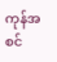ကုန်အစင်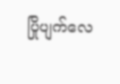ပြိုပျက်လေ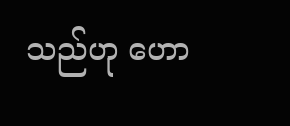သည်ဟု ဟော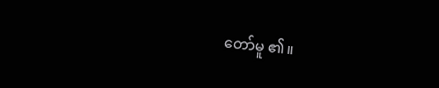တော်မူ ၏။